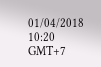01/04/2018 10:20 GMT+7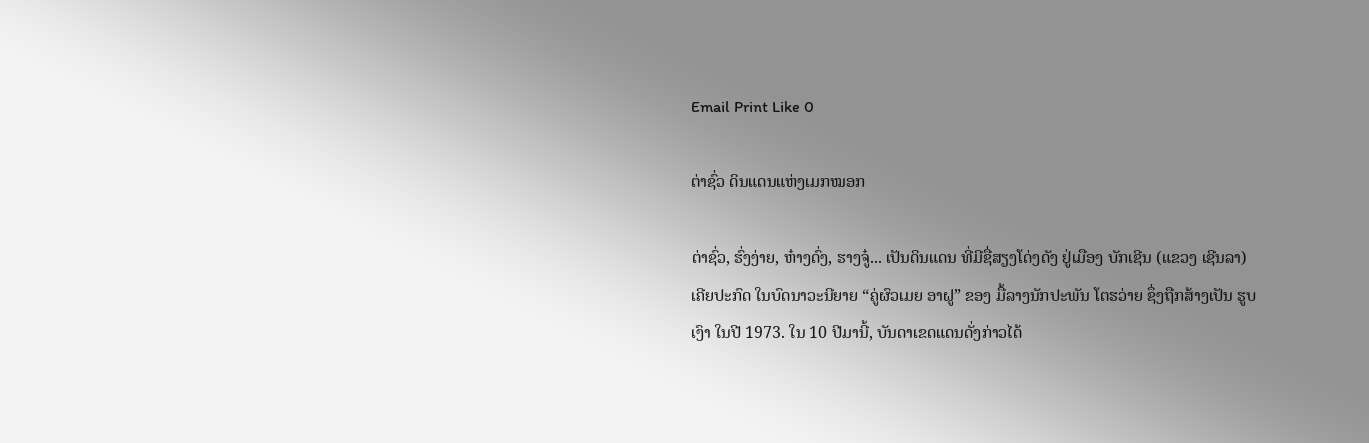Email Print Like 0

ຕ່າຊົ່ວ ດິນແດນແຫ່ງເມກໝອກ

ຕ່າຊົ່ວ, ຮົ່ງງ່າຍ, ຫ໋າງດົ່ງ, ຮາງຈູ໋... ເປັນດິນແດນ ທີ່ມີຊື່ສຽງໂດ່ງດັງ ຢູ່ເມືອງ ບັກເຊີນ (ແຂວງ ເຊີນລາ) ເຄີຍປະກົດ ໃນບົດນາວະນີຍາຍ “ຄູ່ຜົວເມຍ ອາຝູ” ຂອງ ມື້ລາງນັກປະພັນ ໂຕຮວ່າຍ ຊຶ່ງຖືກສ້າງເປັນ ຮູບເງົາ ໃນປີ 1973. ໃນ 10 ປີມານີ້, ບັນດາເຂດແດນດັ່ງກ່າວໄດ້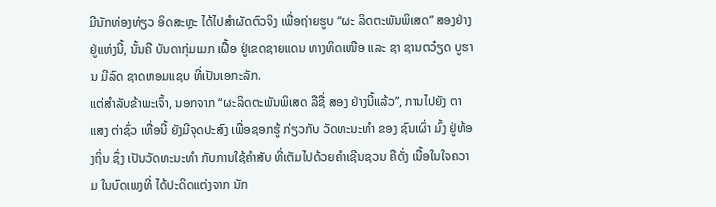ມີນັກທ່ອງທ່ຽວ ອິດສະຫຼະ ໄດ້ໄປສຳຜັດຕົວຈິງ ເພື່ອຖ່າຍຮູບ “ຜະ ລິດຕະພັນພິເສດ” ສອງຢ່າງຢູ່ແຫ່ງນີ້, ນັ້ນຄື ບັນດາກຸ່ມເມກ ເຝື້ອ ຢູ່ເຂດຊາຍແດນ ທາງທິດເໜືອ ແລະ ຊາ ຊານຕວ໋ຽດ ບູຮານ ມີລົດ ຊາດຫອມແຊບ ທີ່ເປັນເອກະລັກ.
ແຕ່ສຳລັບຂ້າພະເຈົ້າ, ນອກຈາກ “ຜະລິດຕະພັນພິເສດ ລືຊື່ ສອງ ຢ່າງນີ້ແລ້ວ”, ການໄປຍັງ ຕາແສງ ຕ່າຊົ່ວ ເທື່ອນີ້ ຍັງມີຈຸດປະສົງ ເພື່ອຊອກຮູ້ ກ່ຽວກັບ ວັດທະນະທຳ ຂອງ ຊົນເຜົ່າ ມົ້ງ ຢູ່ທ້ອງຖິ່ນ ຊຶ່ງ ເປັນວັດທະນະທຳ ກັບການໃຊ້ຄຳສັບ ທີ່ເຕັມໄປດ້ວຍຄຳເຊີນຊວນ ຄືດັ່ງ ເນື້ອໃນໃຈຄວາມ ໃນບົດເພງທີ່ ໄດ້ປະດິດແຕ່ງຈາກ ນັກ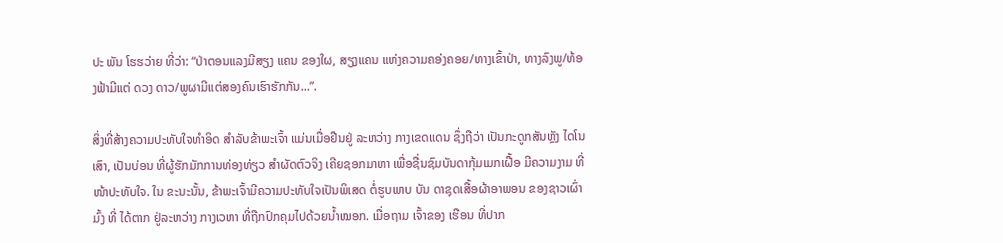ປະ ພັນ ໂຮຮວ່າຍ ທີ່ວ່າ: “ປ່າຕອນແລງມີສຽງ ແຄນ ຂອງໃຜ, ສຽງແຄນ ແຫ່ງຄວາມຄອ່ງຄອຍ/ທາງເຂົ້າປ່າ, ທາງລົງພູ/ທ້ອງຟ້າມີແຕ່ ດວງ ດາວ/ພູຜາມີແຕ່ສອງຄົນເຮົາຮັກກັນ...”.

ສິ່ງທີ່ສ້າງຄວາມປະທັບໃຈທຳອິດ ສຳລັບຂ້າພະເຈົ້າ ແມ່ນເມື່ອຢືນຢູ່ ລະຫວ່າງ ກາງເຂດແດນ ຊຶ່ງຖືວ່າ ເປັນກະດູກສັນຫຼັງ ໄດໂນເສົາ, ເປັນບ່ອນ ທີ່ຜູ້ຮັກມັກການທ່ອງທ່ຽວ ສຳຜັດຕົວຈິງ ເຄີຍຊອກມາຫາ ເພື່ອຊື່ນຊົມບັນດາກຸ້ມເມກເຝື້ອ ມີຄວາມງາມ ທີ່ໜ້າປະທັບໃຈ. ໃນ ຂະນະນັ້ນ, ຂ້າພະເຈົ້າມີຄວາມປະທັບໃຈເປັນພິເສດ ຕໍ່ຮູບພາບ ບັນ ດາຊຸດເສື້ອຜ້າອາພອນ ຂອງຊາວເຜົ່າ ມົ້ງ ທີ່ ໄດ້ຕາກ ຢູ່ລະຫວ່າງ ກາງເວຫາ ທີ່ຖືກປົກຄຸມໄປດ້ວຍນ້ຳໝອກ. ເມື່ອຖາມ ເຈົ້າຂອງ ເຮືອນ ທີ່ປາກ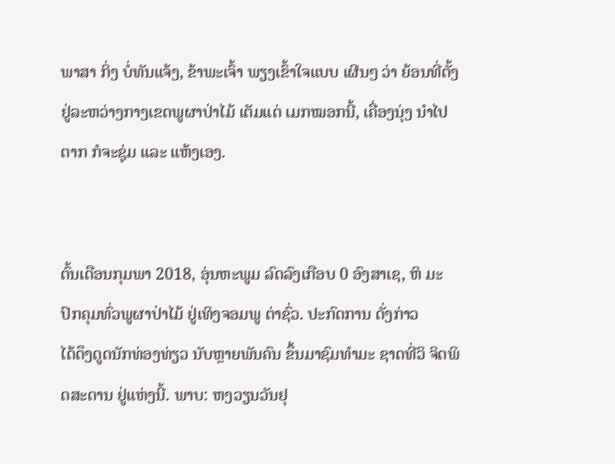ພາສາ ກິ່ງ ບໍ່ທັນແຈ້ງ, ຂ້າພະເຈົ້າ ພຽງເຂົ້າໃຈແບບ ເຜີນໆ ວ່າ ຍ້ອນທີ່ຕັ້ງ ຢູ່ລະຫວ່າງກາງເຂດພູຜາປ່າໄມ້ ເຕັມແຕ່ ເມກໝອກນີ້, ເຄື່ອງນຸ່ງ ນຳໄປຕາກ ກໍຈະຊຸ່ມ ແລະ ແຫ້ງເອງ.


ຕົ້ນເດືອນກຸມພາ 2018, ອຸ່ນຫະພູມ ລົດລົງເກືອບ 0 ອົງສາເຊ, ຫິ ມະປົກຄຸມທົ່ວພູຜາປ່າໄມ້ ຢູ່ເທິງຈອມພູ ຕ່າຊົ່ວ. ປະກົດການ ດັ່ງກ່າວ
ໄດ້ດຶງດູດນັກທ່ອງທ່ຽວ ນັບຫຼາຍພັນຄົນ ຂຶ້ນມາຊົມທຳມະ ຊາດທີ່ວິ ຈິດພິດສະດານ ຢູ່ແຫ່ງນີ້. ພາບ: ຫງວຽນວັນຢຸ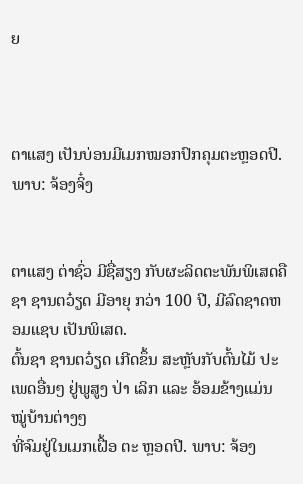ຍ



ຕາແສງ ເປັນບ່ອນມີເມກໝອກປົກຄຸມຕະຫຼອດປີ. ພາບ: ຈ້ອງຈິ໋ງ


ຕາແສງ ຕ່າຊົ່ວ ມີຊື່ສຽງ ກັບຜະລິດຕະພັນພິເສດຄື ຊາ ຊານຕວ໋ຽດ ມີອາຍຸ ກວ່າ 100 ປີ, ມີລົດຊາດຫອມແຊບ ເປັນພິເສດ.
ຕົ້ນຊາ ຊານຕວ໋ຽດ ເກີດຂຶ້ນ ສະຫຼັບກັບຕົ້ນໄມ້ ປະເພດອື່ນໆ ຢູ່ພູສູງ ປ່າ ເລິກ ແລະ ອ້ອມຂ້າງແມ່ນໝູ່ບ້ານຕ່າງໆ
ທີ່ຈົມຢູ່ໃນເມກເຝື້ອ ຕະ ຫຼອດປີ. ພາບ: ຈ້ອງ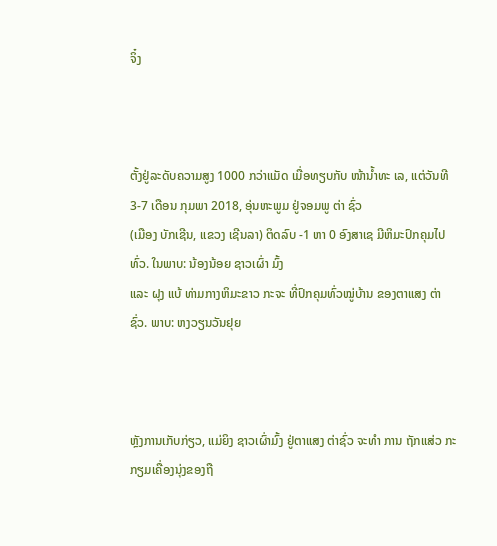ຈິ໋ງ



ຕັ້ງຢູ່ລະດັບຄວາມສູງ 1000 ກວ່າແມັດ ເມື່ອທຽບກັບ ໜ້ານ້ຳທະ ເລ, ແຕ່ວັນທີ 3-7 ເດືອນ ກຸມພາ 2018, ອຸ່ນຫະພູມ ຢູ່ຈອມພູ ຕ່າ ຊົ່ວ
(ເມືອງ ບັກເຊີນ, ແຂວງ ເຊີນລາ) ຕິດລົບ -1 ຫາ 0 ອົງສາເຊ ມີຫິມະປົກຄຸມໄປທົ່ວ. ໃນພາບ: ນ້ອງນ້ອຍ ຊາວເຜົ່າ ມົ້ງ
ແລະ ຝຸງ ແບ້ ທ່າມກາງຫິມະຂາວ ກະຈະ ທີ່ປົກຄຸມທົ່ວໝູ່ບ້ານ ຂອງຕາແສງ ຕ່າຊົ່ວ. ພາບ: ຫງວຽນວັນຢຸຍ



ຫຼັງການເກັບກ່ຽວ, ແມ່ຍິງ ຊາວເຜົ່າມົ້ງ ຢູ່ຕາແສງ ຕ່າຊົ່ວ ຈະທຳ ການ ຖັກແສ່ວ ກະກຽມເຄື່ອງນຸ່ງຂອງຖື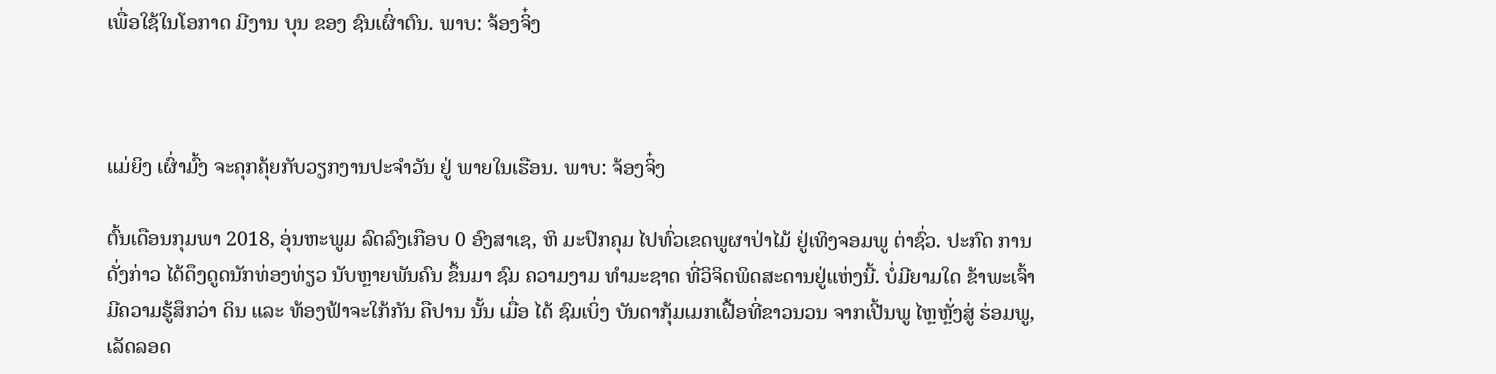ເພື່ອໃຊ້ໃນໂອກາດ ມີງານ ບຸນ ຂອງ ຊົນເຜົ່າຕົນ. ພາບ: ຈ້ອງຈິ໋ງ



ແມ່ຍິງ ເຜົ່າມົ້ງ ຈະຄຸກຄຸ້ຍກັບວຽກງານປະຈຳວັນ ຢູ່ ພາຍໃນເຮືອນ. ພາບ: ຈ້ອງຈິ໋ງ

ຕົ້ນເດືອນກຸມພາ 2018, ອຸ່ນຫະພູມ ລົດລົງເກືອບ 0 ອົງສາເຊ, ຫິ ມະປົກຄຸມ ໄປທົ່ວເຂດພູຜາປ່າໄມ້ ຢູ່ເທິງຈອມພູ ຕ່າຊົ່ວ. ປະກົດ ການ ດັ່ງກ່າວ ໄດ້ດຶງດູດນັກທ່ອງທ່ຽວ ນັບຫຼາຍພັນຄົນ ຂຶ້ນມາ ຊົມ ຄວາມງາມ ທຳມະຊາດ ທີ່ວິຈິດພິດສະດານຢູ່ແຫ່ງນີ້. ບໍ່ມີຍາມໃດ ຂ້າພະເຈົ້າ ມີຄວາມຮູ້ສຶກວ່າ ດິນ ແລະ ທ້ອງຟ້າຈະໃກ້ກັນ ຄືປານ ນັ້ນ ເມື່ອ ໄດ້ ຊົມເບິ່ງ ບັນດາກຸ້ມເມກເຝື້ອທີ່ຂາວນວນ ຈາກເປີ້ນພູ ໄຫຼຫຼັ່ງສູ່ ຮ່ອມພູ, ເລັດລອດ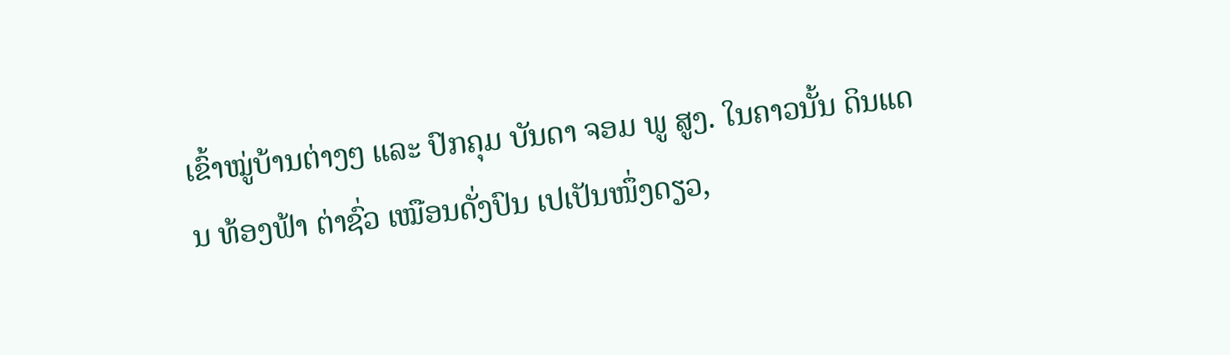ເຂົ້າໝູ່ບ້ານຕ່າງໆ ແລະ ປົກຄຸມ ບັນດາ ຈອມ ພູ ສູງ. ໃນຄາວນັ້ນ ດິນແດນ ທ້ອງຟ້າ ຕ່າຊົ່ວ ເໝືອນດັ່ງປົນ ເປເປັນໜຶ່ງດຽວ,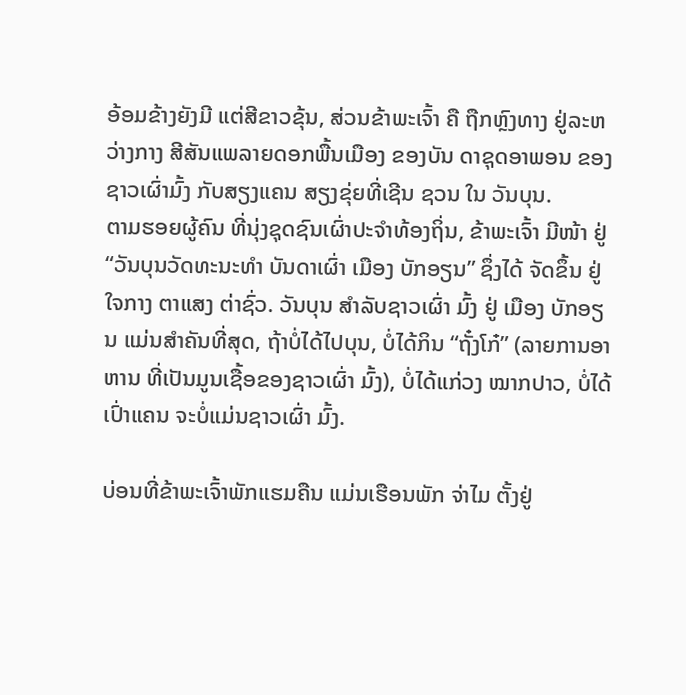ອ້ອມຂ້າງຍັງມີ ແຕ່ສີຂາວຂຸ້ນ, ສ່ວນຂ້າພະເຈົ້າ ຄື ຖືກຫຼົງທາງ ຢູ່ລະຫວ່າງກາງ ສີສັນແພລາຍດອກພື້ນເມືອງ ຂອງບັນ ດາຊຸດອາພອນ ຂອງ ຊາວເຜົ່າມົ້ງ ກັບສຽງແຄນ ສຽງຂຸ່ຍທີ່ເຊີນ ຊວນ ໃນ ວັນບຸນ.
ຕາມຮອຍຜູ້ຄົນ ທີ່ນຸ່ງຊຸດຊົນເຜົ່າປະຈຳທ້ອງຖິ່ນ, ຂ້າພະເຈົ້າ ມີໜ້າ ຢູ່ “ວັນບຸນວັດທະນະທຳ ບັນດາເຜົ່າ ເມືອງ ບັກອຽນ” ຊຶ່ງໄດ້ ຈັດຂຶ້ນ ຢູ່ ໃຈກາງ ຕາແສງ ຕ່າຊົ່ວ. ວັນບຸນ ສຳລັບຊາວເຜົ່າ ມົ້ງ ຢູ່ ເມືອງ ບັກອຽນ ແມ່ນສຳຄັນທີ່ສຸດ, ຖ້າບໍ່ໄດ້ໄປບຸນ, ບໍ່ໄດ້ກິນ “ຖັ໋ງໂກ໋” (ລາຍການອາຫານ ທີ່ເປັນມູນເຊື້ອຂອງຊາວເຜົ່າ ມົ້ງ), ບໍ່ໄດ້ແກ່ວງ ໝາກປາວ, ບໍ່ໄດ້ເປົ່າແຄນ ຈະບໍ່ແມ່ນຊາວເຜົ່າ ມົ້ງ.

ບ່ອນທີ່ຂ້າພະເຈົ້າພັກແຮມຄືນ ແມ່ນເຮືອນພັກ ຈ່າໄມ ຕັ້ງຢູ່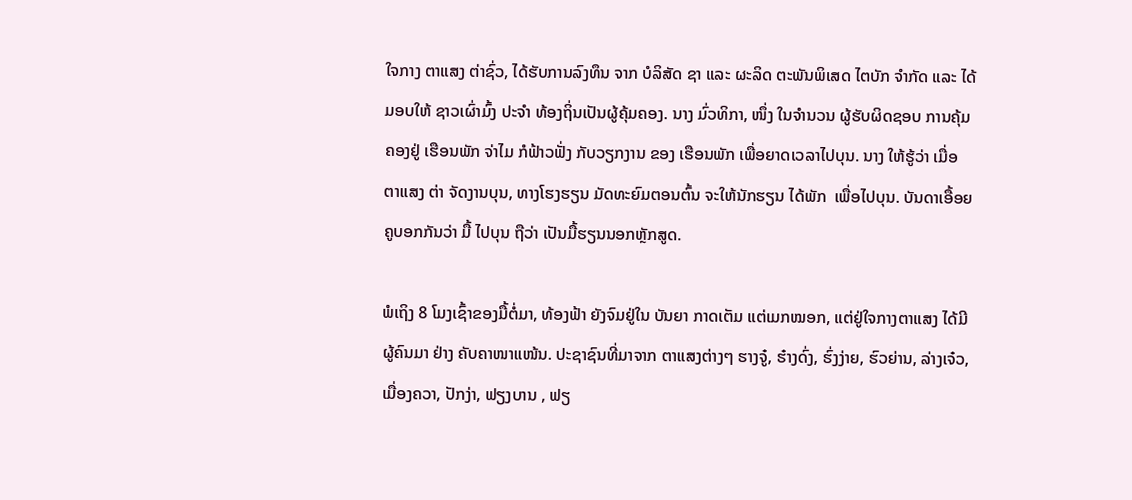ໃຈກາງ ຕາແສງ ຕ່າຊົ່ວ, ໄດ້ຮັບການລົງທຶນ ຈາກ ບໍລິສັດ ຊາ ແລະ ຜະລິດ ຕະພັນພິເສດ ໄຕບັກ ຈຳກັດ ແລະ ໄດ້ມອບໃຫ້ ຊາວເຜົ່າມົ້ງ ປະຈຳ ທ້ອງຖິ່ນເປັນຜູ້ຄຸ້ມຄອງ. ນາງ ມົ່ວທິກາ, ໜຶ່ງ ໃນຈຳນວນ ຜູ້ຮັບຜິດຊອບ ການຄຸ້ມຄອງຢູ່ ເຮືອນພັກ ຈ່າໄມ ກໍຟ້າວຟັ່ງ ກັບວຽກງານ ຂອງ ເຮືອນພັກ ເພື່ອຍາດເວລາໄປບຸນ. ນາງ ໃຫ້ຮູ້ວ່າ ເມື່ອ ຕາແສງ ຕ່າ ຈັດງານບຸນ, ທາງໂຮງຮຽນ ມັດທະຍົມຕອນຕົ້ນ ຈະໃຫ້ນັກຮຽນ ໄດ້ພັກ  ເພື່ອໄປບຸນ. ບັນດາເອື້ອຍຄູບອກກັນວ່າ ມື້ ໄປບຸນ ຖືວ່າ ເປັນມື້ຮຽນນອກຫຼັກສູດ.

ພໍເຖິງ 8 ໂມງເຊົ້າຂອງມື້ຕໍ່ມາ, ທ້ອງຟ້າ ຍັງຈົມຢູ່ໃນ ບັນຍາ ກາດເຕັມ ແຕ່ເມກໝອກ, ແຕ່ຢູ່ໃຈກາງຕາແສງ ໄດ້ມີຜູ້ຄົນມາ ຢ່າງ ຄັບຄາໜາແໜ້ນ. ປະຊາຊົນທີ່ມາຈາກ ຕາແສງຕ່າງໆ ຮາງຈູ໋, ຮ໋າງດົ່ງ, ຮົ່ງງ່າຍ, ຮົວຍ່ານ, ລ່າງເຈ໋ວ, ເມື່ອງຄວາ, ປັກງ່າ, ຟຽງບານ , ຟຽ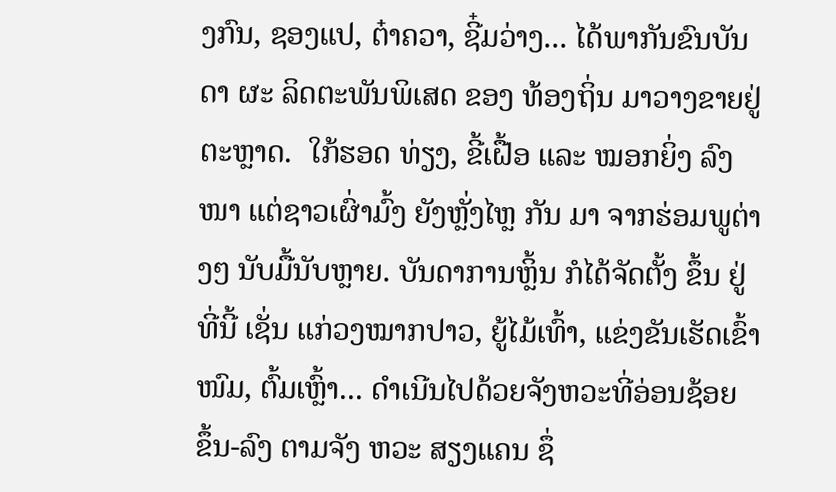ງກົນ, ຊອງແປ, ຕ໋າຄວາ, ຊີ໋ມວ່າງ... ໄດ້ພາກັນຂົນບັນດາ ຜະ ລິດຕະພັນພິເສດ ຂອງ ທ້ອງຖິ່ນ ມາວາງຂາຍຢູ່ຕະຫຼາດ.  ໃກ້ຮອດ ທ່ຽງ, ຂີ້ເຝື້ອ ແລະ ໝອກຍິ່ງ ລົງໜາ ແຕ່ຊາວເຜົ່າມົ້ງ ຍັງຫຼັ່ງໄຫຼ ກັນ ມາ ຈາກຮ່ອມພູຕ່າງໆ ນັບມື້ນັບຫຼາຍ. ບັນດາການຫຼິ້ນ ກໍໄດ້ຈັດຕັ້ງ ຂຶ້ນ ຢູ່ທີ່ນີ້ ເຊັ່ນ ແກ່ວງໝາກປາວ, ຍູ້ໄມ້ເທົ້າ, ແຂ່ງຂັນເຮັດເຂົ້າໜົມ, ຕົ້ມເຫຼົ້າ... ດໍາເນີນໄປດ້ວຍຈັງຫວະທີ່ອ່ອນຊ້ອຍ ຂຶ້ນ-ລົງ ຕາມຈັງ ຫວະ ສຽງແຄນ ຊຶ່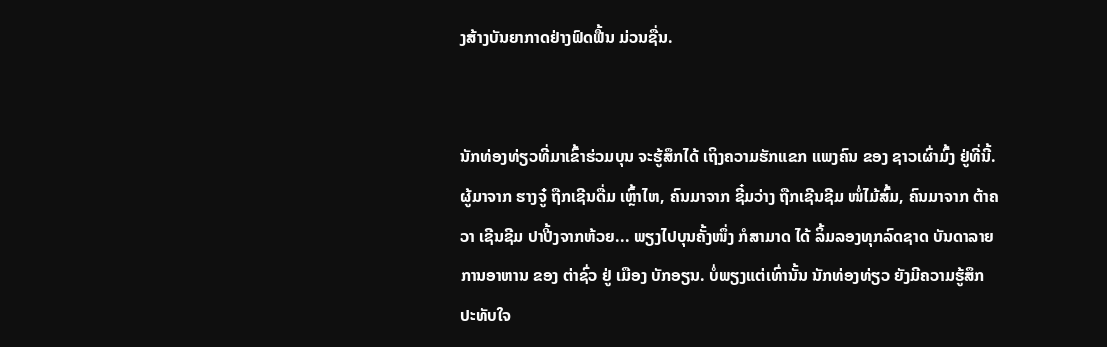ງສ້າງບັນຍາກາດຢ່າງຟົດຟື້ນ ມ່ວນຊື່ນ.


ນັກທ່ອງທ່ຽວທີ່ມາເຂົ້າຮ່ວມບຸນ ຈະຮູ້ສຶກໄດ້ ເຖິງຄວາມຮັກແຂກ ແພງຄົນ ຂອງ ຊາວເຜົ່າມົ້ງ ຢູ່ທີ່ນີ້. ຜູ້ມາຈາກ ຮາງຈູ໋ ຖືກເຊີນດື່ມ ເຫຼົ້າໄຫ, ຄົນມາຈາກ ຊີ໋ມວ່າງ ຖືກເຊີນຊີມ ໜໍ່ໄມ້ສົ້ມ, ຄົນມາຈາກ ຕ້າຄວາ ເຊີນຊີມ ປາປີ້ງຈາກຫ້ວຍ... ພຽງໄປບຸນຄັ້ງໜຶ່ງ ກໍສາມາດ ໄດ້ ລິ້ມລອງທຸກລົດຊາດ ບັນດາລາຍການອາຫານ ຂອງ ຕ່າຊົ່ວ ຢູ່ ເມືອງ ບັກອຽນ. ບໍ່ພຽງແຕ່ເທົ່ານັ້ນ ນັກທ່ອງທ່ຽວ ຍັງມີຄວາມຮູ້ສຶກ ປະທັບໃຈ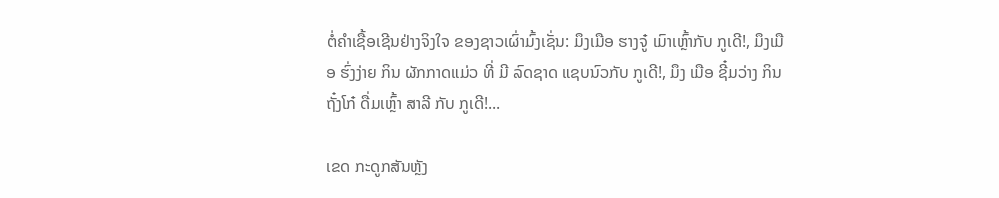ຕໍ່ຄຳເຊື້ອເຊີນຢ່າງຈິງໃຈ ຂອງຊາວເຜົ່າມົ້ງເຊັ່ນ: ມຶງເມືອ ຮາງຈູ໋ ເມົາເຫຼົ້າກັບ ກູເດີ!, ມຶງເມືອ ຮົ່ງງ່າຍ ກິນ ຜັກກາດແມ່ວ ທີ່ ມີ ລົດຊາດ ແຊບນົວກັບ ກູເດີ!, ມຶງ ເມືອ ຊີ໋ມວ່າງ ກິນ ຖັ໋ງໂກ໋ ດື່ມເຫຼົ້າ ສາລີ ກັບ ກູເດີ!...

ເຂດ ກະດູກສັນຫຼັງ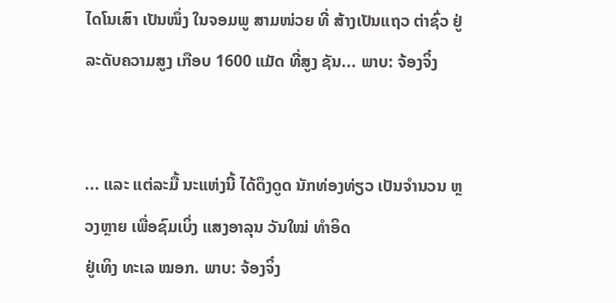ໄດໂນເສົາ ເປັນໜຶ່ງ ໃນຈອມພູ ສາມໜ່ວຍ ທີ່ ສ້າງເປັນແຖວ ຕ່າຊົ່ວ ຢູ່ລະດັບຄວາມສູງ ເກືອບ 1600 ແມັດ ທີ່ສູງ ຊັນ... ພາບ: ຈ້ອງຈິ໋ງ


... ແລະ ແຕ່ລະມື້ ນະແຫ່ງນີ້ ໄດ້ດຶງດູດ ນັກທ່ອງທ່ຽວ ເປັນຈຳນວນ ຫຼວງຫຼາຍ ເພື່ອຊົມເບິ່ງ ແສງອາລຸນ ວັນໃໝ່ ທຳອິດ
ຢູ່ເທິງ ທະເລ ໝອກ. ພາບ: ຈ້ອງຈິ໋ງ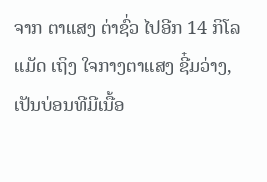ຈາກ ຕາແສງ ຕ່າຊົ່ວ ໄປອີກ 14 ກິໂລແມັດ ເຖິງ ໃຈກາງຕາແສງ ຊີ໋ມວ່າງ, ເປັນບ່ອນທີມີເນື້ອ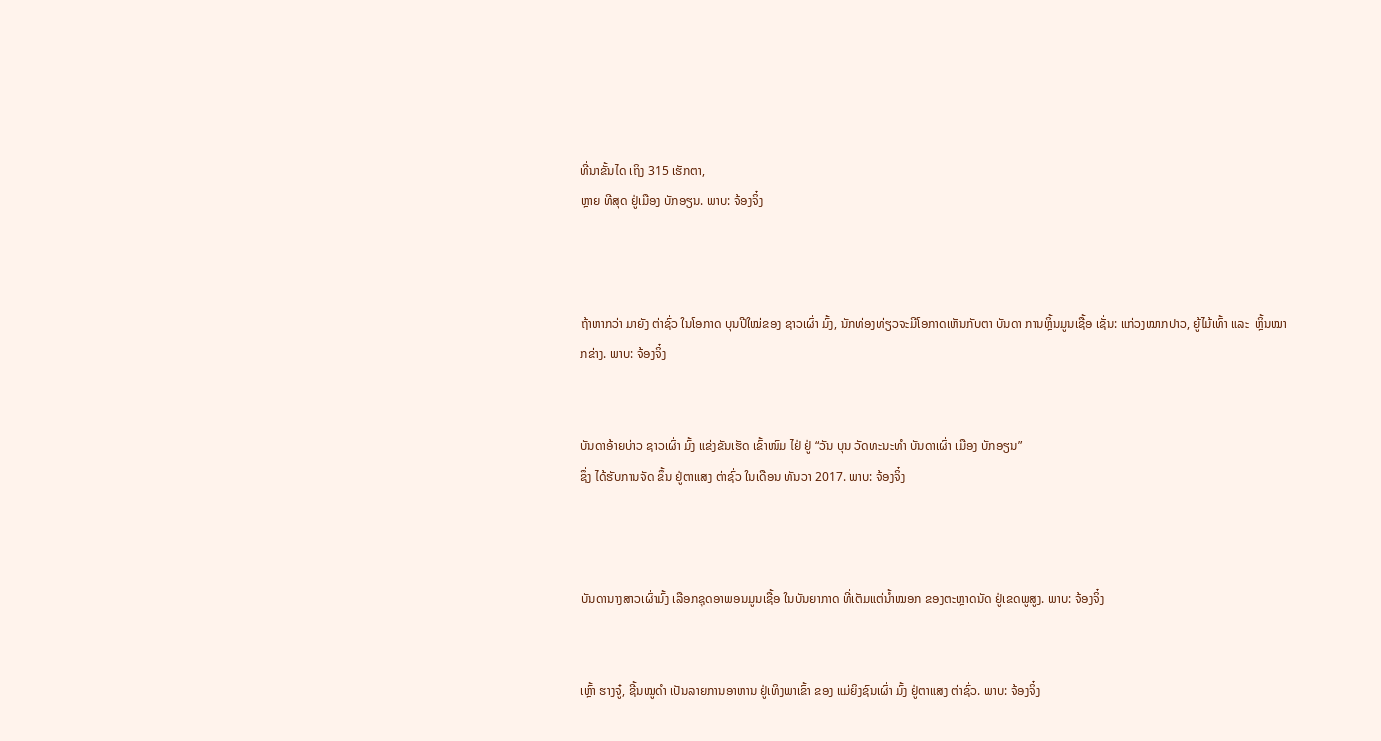ທີ່ນາຂັ້ນໄດ ເຖິງ 315 ເຮັກຕາ,
ຫຼາຍ ທີສຸດ ຢູ່ເມືອງ ບັກອຽນ. ພາບ: ຈ້ອງຈິ໋ງ



ຖ້າຫາກວ່າ ມາຍັງ ຕ່າຊົ່ວ ໃນໂອກາດ ບຸນປີໃໝ່ຂອງ ຊາວເຜົ່າ ມົ້ງ, ນັກທ່ອງທ່ຽວຈະມີໂອກາດເຫັນກັບຕາ ບັນດາ ການຫຼິ້ນມູນເຊື້ອ ເຊັ່ນ: ແກ່ວງໝາກປາວ, ຍູ້ໄມ້ເທົ້າ ແລະ  ຫຼິ້ນໝາກຂ່າງ. ພາບ: ຈ້ອງຈິ໋ງ


ບັນດາອ້າຍບ່າວ ຊາວເຜົ່າ ມົ້ງ ແຂ່ງຂັນເຮັດ ເຂົ້າໜົມ ໄຢ່ ຢູ່ “ວັນ ບຸນ ວັດທະນະທຳ ບັນດາເຜົ່າ ເມືອງ ບັກອຽນ”
ຊຶ່ງ ໄດ້ຮັບການຈັດ ຂຶ້ນ ຢູ່ຕາແສງ ຕ່າຊົ່ວ ໃນເດືອນ ທັນວາ 2017. ພາບ: ຈ້ອງຈິ໋ງ



ບັນດານາງສາວເຜົ່າມົ້ງ ເລືອກຊຸດອາພອນມູນເຊື້ອ ໃນບັນຍາກາດ ທີ່ເຕັມແຕ່ນ້ຳໝອກ ຂອງຕະຫຼາດນັດ ຢູ່ເຂດພູສູງ. ພາບ: ຈ້ອງຈິ໋ງ


ເຫຼົ້າ ຮາງຈູ໋, ຊີ້ນໝູດຳ ເປັນລາຍການອາຫານ ຢູ່ເທິງພາເຂົ້າ ຂອງ ແມ່ຍິງຊົນເຜົ່າ ມົ້ງ ຢູ່ຕາແສງ ຕ່າຊົ່ວ. ພາບ: ຈ້ອງຈິ໋ງ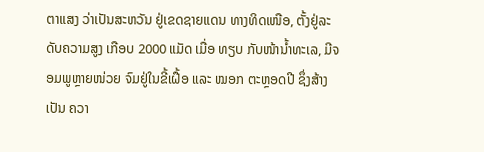ຕາແສງ ວ່າເປັນສະຫວັນ ຢູ່ເຂດຊາຍແດນ ທາງທິດເໜືອ, ຕັ້ງຢູ່ລະດັບຄວາມສູງ ເກືອບ 2000 ແມັດ ເມື່ອ ທຽບ ກັບໜ້ານ້ຳທະເລ, ມີຈອມພູຫຼາຍໜ່ວຍ ຈົມຢູ່ໃນຂີ້ເຝື້ອ ແລະ ໝອກ ຕະຫຼອດປີ ຊຶ່ງສ້າງເປັນ ຄວາ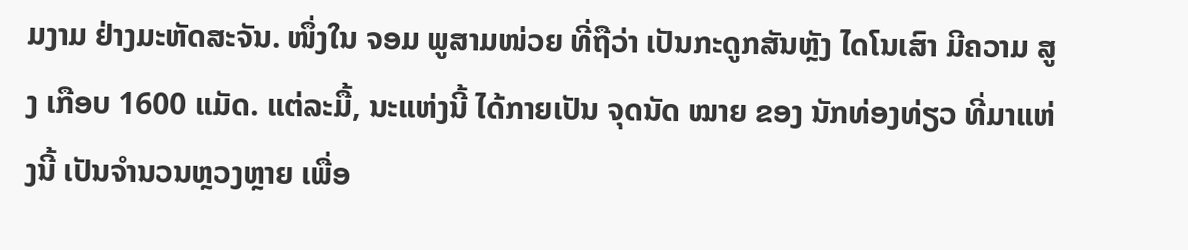ມງາມ ຢ່າງມະຫັດສະຈັນ. ໜຶ່ງໃນ ຈອມ ພູສາມໜ່ວຍ ທີ່ຖືວ່າ ເປັນກະດູກສັນຫຼັງ ໄດໂນເສົາ ມີຄວາມ ສູງ ເກືອບ 1600 ແມັດ. ແຕ່ລະມື້, ນະແຫ່ງນີ້ ໄດ້ກາຍເປັນ ຈຸດນັດ ໝາຍ ຂອງ ນັກທ່ອງທ່ຽວ ທີ່ມາແຫ່ງນີ້ ເປັນຈຳນວນຫຼວງຫຼາຍ ເພື່ອ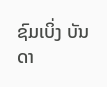ຊົມເບິ່ງ ບັນດາ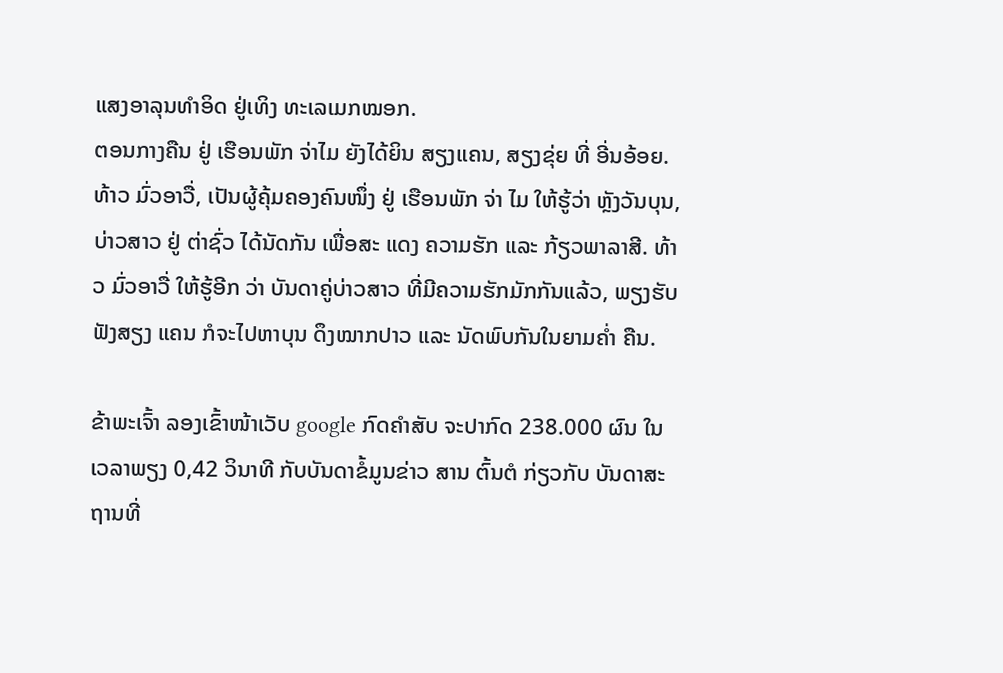ແສງອາລຸນທຳອິດ ຢູ່ເທິງ ທະເລເມກໝອກ.
ຕອນກາງຄືນ ຢູ່ ເຮືອນພັກ ຈ່າໄມ ຍັງໄດ້ຍິນ ສຽງແຄນ, ສຽງຂຸ່ຍ ທີ່ ອີ່ນອ້ອຍ. ທ້າວ ມົ່ວອາວື່, ເປັນຜູ້ຄຸ້ມຄອງຄົນໜຶ່ງ ຢູ່ ເຮືອນພັກ ຈ່າ ໄມ ໃຫ້ຮູ້ວ່າ ຫຼັງວັນບຸນ, ບ່າວສາວ ຢູ່ ຕ່າຊົ່ວ ໄດ້ນັດກັນ ເພື່ອສະ ແດງ ຄວາມຮັກ ແລະ ກ້ຽວພາລາສີ. ທ້າວ ມົ່ວອາວື່ ໃຫ້ຮູ້ອີກ ວ່າ ບັນດາຄູ່ບ່າວສາວ ທີ່ມີຄວາມຮັກມັກກັນແລ້ວ, ພຽງຮັບຟັງສຽງ ແຄນ ກໍຈະໄປຫາບຸນ ດຶງໝາກປາວ ແລະ ນັດພົບກັນໃນຍາມຄໍ່າ ຄືນ.

ຂ້າພະເຈົ້າ ລອງເຂົ້າໜ້າເວັບ google ກົດຄຳສັບ ຈະປາກົດ 238.000 ຜົນ ໃນເວລາພຽງ 0,42 ວິນາທີ ກັບບັນດາຂໍ້ມູນຂ່າວ ສານ ຕົ້ນຕໍ ກ່ຽວກັບ ບັນດາສະຖານທີ່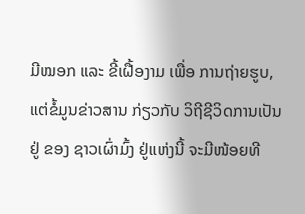ມີໝອກ ແລະ ຂີ້ເຝື້ອງາມ ເພື່ອ ການຖ່າຍຮູບ, ແຕ່ຂໍ້ມູນຂ່າວສານ ກ່ຽວກັບ ວິຖີຊີວິດການເປັນ ຢູ່ ຂອງ ຊາວເຜົ່າມົ້ງ ຢູ່ແຫ່ງນີ້ ຈະມີໜ້ອຍທີ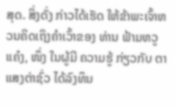ສຸດ. ສິ່ງດັ່ງ ກ່າວໄດ້ເຮັດ ໃຫ້ຂ້າພະເຈົ້າຫວນຄິດເຖິງຄຳເວົ້າຂອງ ທ່ານ ຟ້າມຫວູແຄ໋ງ, ໜຶ່ງ ໃນຜູ້ມີ ຄວາມຮູ້ ກ່ຽວກັບ ຕາແສງຕ່າຊົ່ວ ໄດ້ລົງທຶນ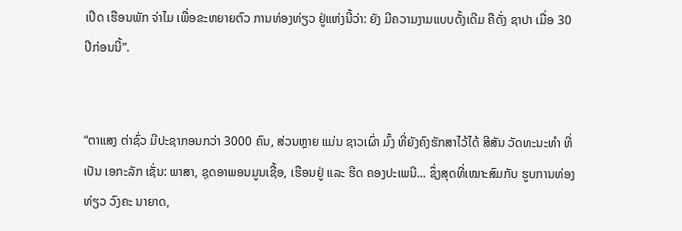ເປີດ ເຮືອນພັກ ຈ່າໄມ ເພື່ອຂະຫຍາຍຕົວ ການທ່ອງທ່ຽວ ຢູ່ແຫ່ງນີ້ວ່າ: ຍັງ ມີຄວາມງາມແບບດັ້ງເດີມ ຄືດັ່ງ ຊາປາ ເມື່ອ 30 ປີກ່ອນນີ້”.


“ຕາແສງ ຕ່າຊົ່ວ ມີປະຊາກອນກວ່າ 3000 ຄົນ, ສ່ວນຫຼາຍ ແມ່ນ ຊາວເຜົ່າ ມົ້ງ ທີ່ຍັງຄົງຮັກສາໄວ້ໄດ້ ສີສັນ ວັດທະນະທຳ ທີ່ເປັນ ເອກະລັກ ເຊັ່ນ: ພາສາ, ຊຸດອາພອນມູນເຊື້ອ, ເຮືອນຢູ່ ແລະ ຮີດ ຄອງປະເພນີ... ຊຶ່ງສຸດທີ່ເໝາະສົມກັບ ຮູບການທ່ອງທ່ຽວ ວົງຄະ ນາຍາດ,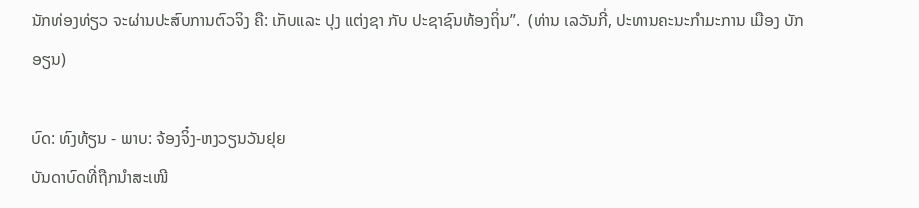ນັກທ່ອງທ່ຽວ ຈະຜ່ານປະສົບການຕົວຈິງ ຄື: ເກັບແລະ ປຸງ ແຕ່ງຊາ ກັບ ປະຊາຊົນທ້ອງຖິ່ນ”.  (ທ່ານ ເລວັນກີ່, ປະທານຄະນະກຳມະການ ເມືອງ ບັກອຽນ)

ບົດ: ທົງທ້ຽນ - ພາບ: ຈ້ອງຈິ໋ງ-ຫງວຽນວັນຢຸຍ
ບັນດາບົດທີ່ຖືກນຳສະເໜີ